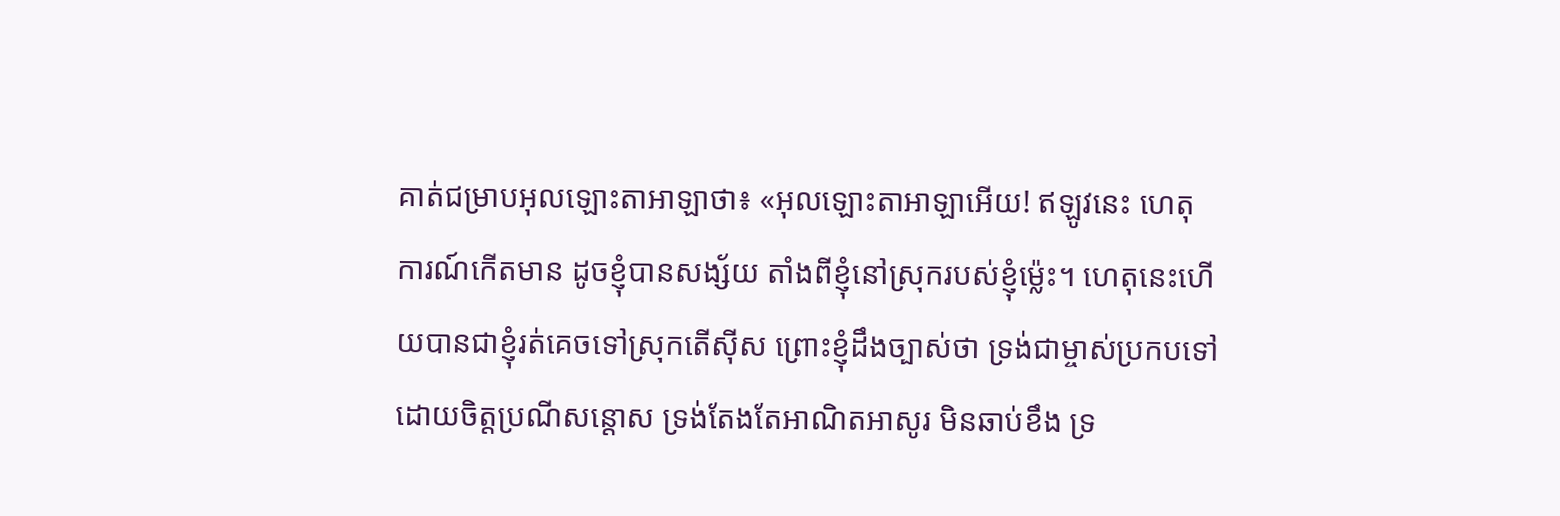គាត់ជម្រាបអុលឡោះតាអាឡាថា៖ «អុលឡោះតាអាឡាអើយ! ឥឡូវនេះ ហេតុការណ៍កើតមាន ដូចខ្ញុំបានសង្ស័យ តាំងពីខ្ញុំនៅស្រុករបស់ខ្ញុំម៉្លេះ។ ហេតុនេះហើយបានជាខ្ញុំរត់គេចទៅស្រុកតើស៊ីស ព្រោះខ្ញុំដឹងច្បាស់ថា ទ្រង់ជាម្ចាស់ប្រកបទៅដោយចិត្តប្រណីសន្ដោស ទ្រង់តែងតែអាណិតអាសូរ មិនឆាប់ខឹង ទ្រ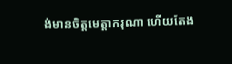ង់មានចិត្តមេត្តាករុណា ហើយតែង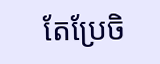តែប្រែចិ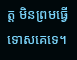ត្ត មិនព្រមធ្វើទោសគេទេ។